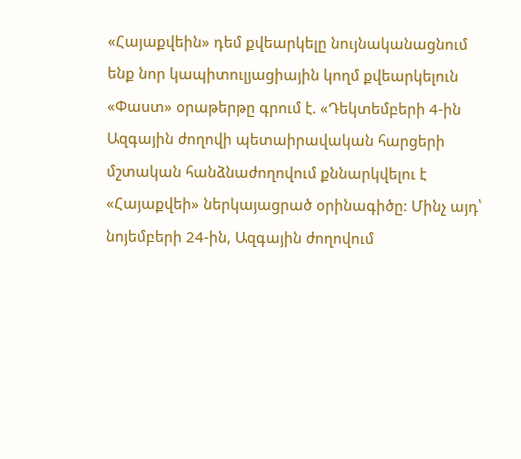«Հայաքվեին» դեմ քվեարկելը նույնականացնում ենք նոր կապիտուլյացիային կողմ քվեարկելուն
«Փաստ» օրաթերթը գրում է. «Դեկտեմբերի 4-ին Ազգային ժողովի պետաիրավական հարցերի մշտական հանձնաժողովում քննարկվելու է «Հայաքվեի» ներկայացրած օրինագիծը: Մինչ այդ՝ նոյեմբերի 24-ին, Ազգային ժողովում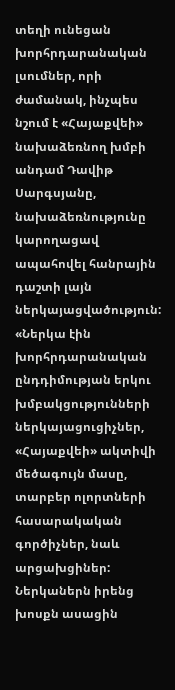տեղի ունեցան խորհրդարանական լսումներ, որի ժամանակ, ինչպես նշում է «Հայաքվեի» նախաձեռնող խմբի անդամ Դավիթ Սարգսյանը, նախաձեռնությունը կարողացավ ապահովել հանրային դաշտի լայն ներկայացվածություն: «Ներկա էին խորհրդարանական ընդդիմության երկու խմբակցությունների ներկայացուցիչներ, «Հայաքվեի» ակտիվի մեծագույն մասը, տարբեր ոլորտների հասարակական գործիչներ, նաև արցախցիներ: Ներկաներն իրենց խոսքն ասացին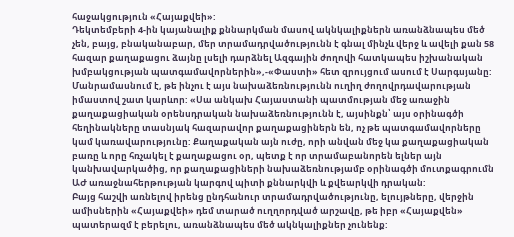հաջակցություն «Հայաքվեի»:
Դեկտեմբերի 4-ին կայանալիք քննարկման մասով ակնկալիքներն առանձնապես մեծ չեն, բայց, բնականաբար, մեր տրամադրվածությունն է գնալ մինչև վերջ և ավելի քան 58 հազար քաղաքացու ձայնը լսելի դարձնել Ազգային ժողովի հատկապես իշխանական խմբակցության պատգամավորներին»,-«Փաստի» հետ զրույցում ասում է Սարգսյանը: Մանրամասնում է, թե ինչու է այս նախաձեռնությունն ուղիղ ժողովրդավարության իմաստով շատ կարևոր: «Սա անկախ Հայաստանի պատմության մեջ առաջին քաղաքացիական օրենսդրական նախաձեռնությունն է, այսինքն՝ այս օրինագծի հեղինակները տասնյակ հազարավոր քաղաքացիներն են, ոչ թե պատգամավորները կամ կառավարությունը: Քաղաքական այն ուժը, որի անվան մեջ կա քաղաքացիական բառը և որը հռչակել է քաղաքացու օր, պետք է որ տրամաբանորեն ելներ այն կանխավարկածից, որ քաղաքացիների նախաձեռնությամբ օրինագծի մուտքագրումն ԱԺ առաջնահերթության կարգով պիտի քննարկվի և քվեարկվի դրական:
Բայց հաշվի առնելով իրենց ընդհանուր տրամադրվածությունը, ելույթները, վերջին ամիսներին «Հայաքվեի» դեմ տարած ուղղորդված արշավը, թե իբր «Հայաքվեն» պատերազմ է բերելու, առանձնապես մեծ ակնկալիքներ չունենք: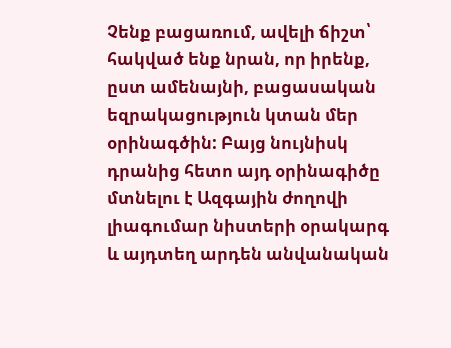Չենք բացառում, ավելի ճիշտ՝ հակված ենք նրան, որ իրենք, ըստ ամենայնի, բացասական եզրակացություն կտան մեր օրինագծին: Բայց նույնիսկ դրանից հետո այդ օրինագիծը մտնելու է Ազգային ժողովի լիագումար նիստերի օրակարգ և այդտեղ արդեն անվանական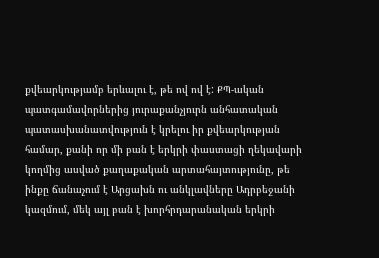քվեարկությամբ երևալու է, թե ով ով է: ՔՊ-ական պատգամավորներից յուրաքանչյուրն անհատական պատասխանատվություն է կրելու իր քվեարկության համար, քանի որ մի բան է երկրի փաստացի ղեկավարի կողմից ասված քաղաքական արտահայտությունը, թե ինքը ճանաչում է Արցախն ու անկլավները Ադրբեջանի կազմում, մեկ այլ բան է խորհրդարանական երկրի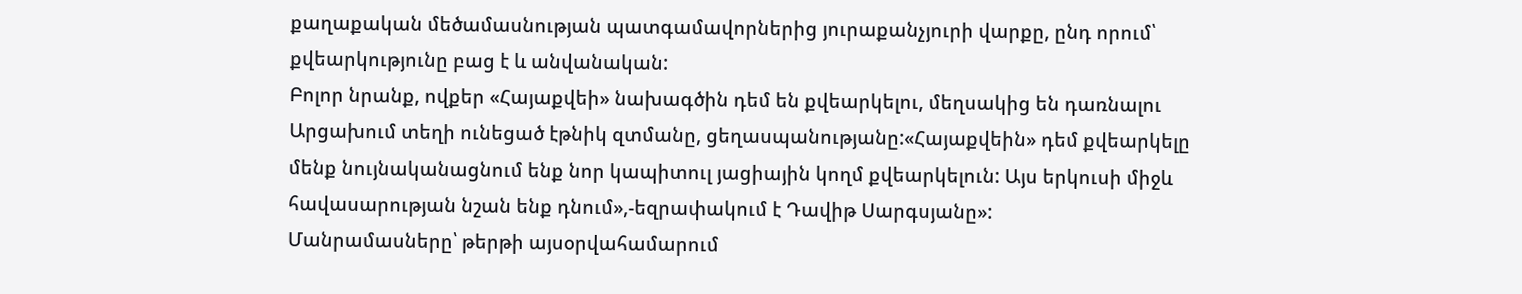քաղաքական մեծամասնության պատգամավորներից յուրաքանչյուրի վարքը, ընդ որում՝ քվեարկությունը բաց է և անվանական:
Բոլոր նրանք, ովքեր «Հայաքվեի» նախագծին դեմ են քվեարկելու, մեղսակից են դառնալու Արցախում տեղի ունեցած էթնիկ զտմանը, ցեղասպանությանը:«Հայաքվեին» դեմ քվեարկելը մենք նույնականացնում ենք նոր կապիտուլ յացիային կողմ քվեարկելուն: Այս երկուսի միջև հավասարության նշան ենք դնում»,-եզրափակում է Դավիթ Սարգսյանը»:
Մանրամասները՝ թերթի այսօրվահամարում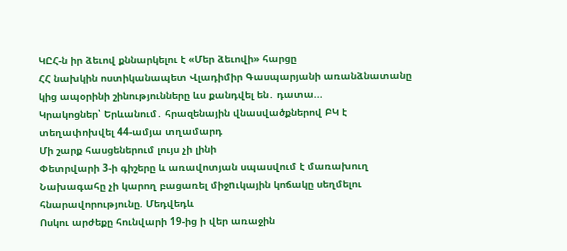ԿԸՀ-ն իր ձեւով քննարկելու է «Մեր ձեւովի» հարցը
ՀՀ նախկին ոստիկանապետ Վլադիմիր Գասպարյանի առանձնատանը կից ապօրինի շինությունները ևս քանդվել են․ դատա...
Կրակոցներ՝ Երևանում․ հրազենային վնասվածքներով ԲԿ է տեղափոխվել 44-ամյա տղամարդ
Մի շարք հասցեներում լույս չի լինի
Փետրվարի 3-ի գիշերը և առավոտյան սպասվում է մառախուղ
Նախագահը չի կարող բացառել միջnւկային կոճակը սեղմելու հնարավորությունը. Մեդվեդև
Ոսկու արժեքը հունվարի 19-ից ի վեր առաջին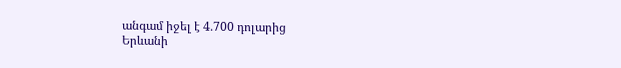անգամ իջել է 4․700 դոլարից
Երևանի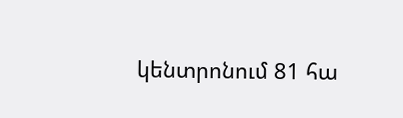կենտրոնում 81 հա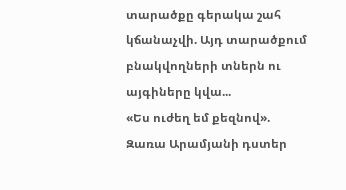տարածքը գերակա շահ կճանաչվի. Այդ տարածքում բնակվողների տներն ու այգիները կվա...
«Ես ուժեղ եմ քեզնով». Զառա Արամյանի դստեր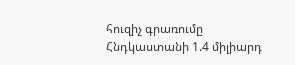հուզիչ գրառումը
Հնդկաստանի 1.4 միլիարդ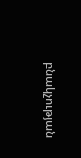բնակչության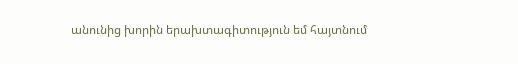անունից խորին երախտագիտություն եմ հայտնում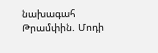նախագահ Թրամփին. Մոդի